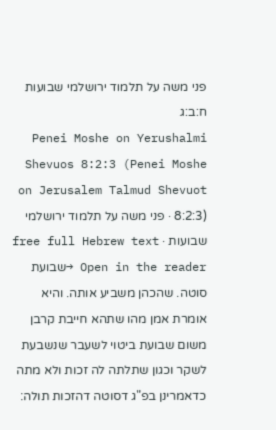פני משה על תלמוד ירושלמי שבועות ח:ב:ג
Penei Moshe on Yerushalmi Shevuos 8:2:3 (Penei Moshe on Jerusalem Talmud Shevuot 8:2:3) · פני משה על תלמוד ירושלמי שבועות · free full Hebrew text
Open in the reader →שבועת סוטה. שהכהן משביע אותה. והיא אומרת אמן מהו שתהא חייבת קרבן משום שבועת ביטוי לשעבר שנשבעת לשקר וכגון שתלתה לה זכות ולא מתה כדאמרינן בפ"ג דסוטה דהזכות תולה: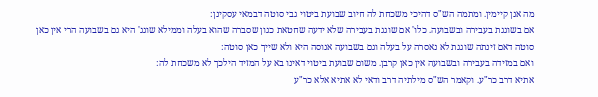מה אנן קיימין. ומתמה הש"ס דהיכי משכחת לה חיוב שבועת ביטוי גבי סוטה דבמאי עסקינן:
אם בשוגגת בעבירה ובשבועה. כלו' אם שוגגת בעבירה שלא ידעה שחטאת כגון שסברה שהוא בעלה וממילא שוגג' היא גם בשבועה הרי אין כאן סוטה דאם זינתה שוגגת לא נאסרה על בעלה וגם בשבועה אנוסה היא ולא שייך כאן סוטה:
ואם במזידה בעבירה ובשבועה אין כאן קרבן. משום שבועת ביטוי דאינו בא על המזיד הילכך לא משכחת לה:
אתיא דרב כר"ע. וקאמר הש"ס מילתיה דרב ודאי לא אתיא אלא כר"ע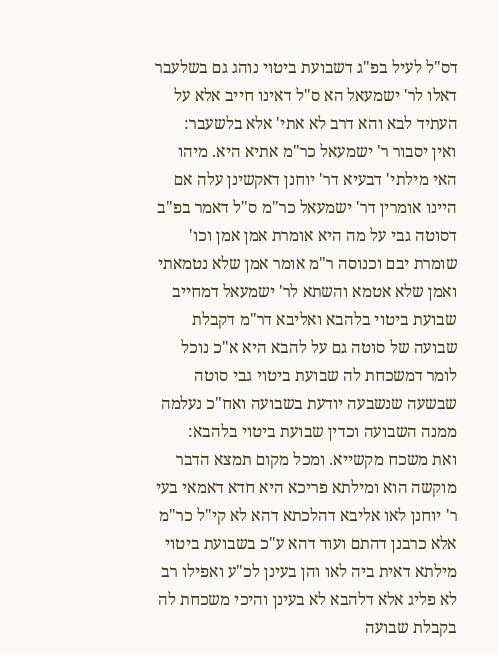דס"ל לעיל בפ"ג דשבועת ביטוי נוהג גם בשלעבר דאלו לר' ישמעאל הא ס"ל דאינו חייב אלא על העתיד לבא והא דרב לא אתי' אלא בלשעבר:
ואין יסבור ר' ישמעאל כר"מ אתיא היא. מיהו האי מילתי' דבעיא דר' יוחנן דאקשינן עלה אם היינו אומרין דר' ישמעאל כר"מ ס"ל דאמר בפ"ב דסוטה גבי על מה היא אומרת אמן אמן וכו' שומרת יבם וכנוסה ר"מ אומר אמן שלא נטמאתי ואמן שלא אטמא והשתא לר' ישמעאל דמחייב שבועת ביטוי בלהבא ואליבא דר"מ דקבלת שבועה של סוטה גם על להבא היא א"כ נוכל לומר דמשכחת לה שבועת ביטוי גבי סוטה שבשעה שנשבעה יודעת בשבועה ואח"כ נעלמה ממנה השבועה וכדין שבועת ביטוי בלהבא:
ואת משכח מקשייא. ומכל מקום תמצא הדבר מוקשה הוא ומילתא פריכא היא חדא דאמאי בעי ר' יוחנן לאו אליבא דהלכתא דהא לא קי"ל כר"מ אלא כרבנן דהתם ועוד דהא ע"כ בשבועת ביטוי מילתא דאית ביה לאו והן בעינן לכ"ע ואפילו רב לא פליג אלא דלהבא לא בעינן והיכי משכחת לה בקבלת שבועה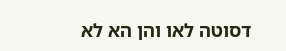דסוטה לאו והן הא לא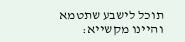תוכל לישבע שתטמא והיינו מקשייא: